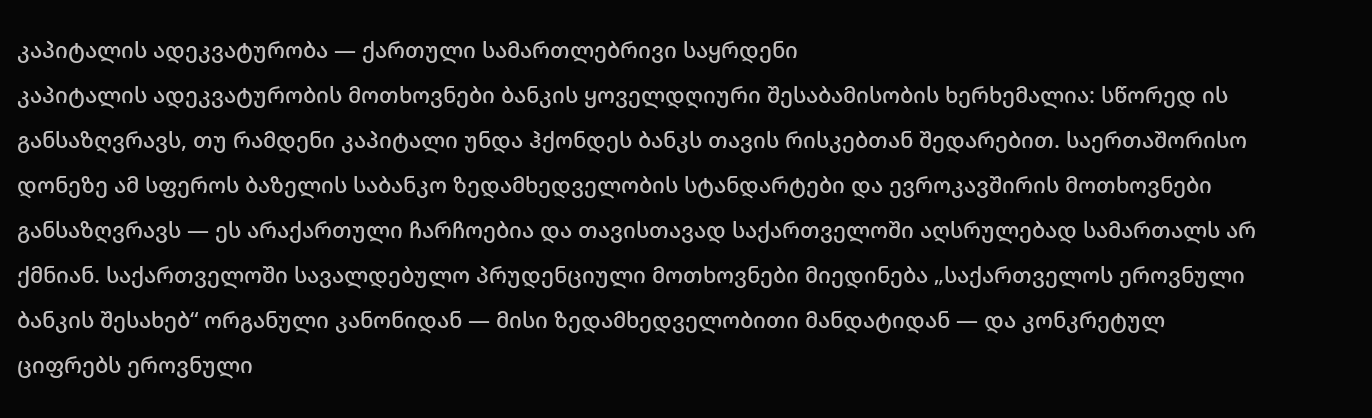კაპიტალის ადეკვატურობა — ქართული სამართლებრივი საყრდენი
კაპიტალის ადეკვატურობის მოთხოვნები ბანკის ყოველდღიური შესაბამისობის ხერხემალია: სწორედ ის განსაზღვრავს, თუ რამდენი კაპიტალი უნდა ჰქონდეს ბანკს თავის რისკებთან შედარებით. საერთაშორისო დონეზე ამ სფეროს ბაზელის საბანკო ზედამხედველობის სტანდარტები და ევროკავშირის მოთხოვნები განსაზღვრავს — ეს არაქართული ჩარჩოებია და თავისთავად საქართველოში აღსრულებად სამართალს არ ქმნიან. საქართველოში სავალდებულო პრუდენციული მოთხოვნები მიედინება „საქართველოს ეროვნული ბანკის შესახებ“ ორგანული კანონიდან — მისი ზედამხედველობითი მანდატიდან — და კონკრეტულ ციფრებს ეროვნული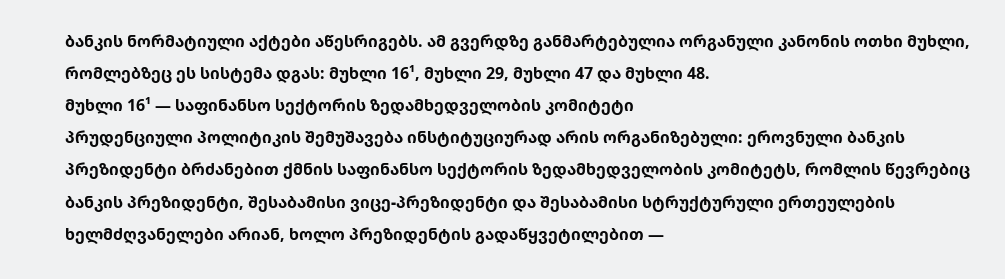ბანკის ნორმატიული აქტები აწესრიგებს. ამ გვერდზე განმარტებულია ორგანული კანონის ოთხი მუხლი, რომლებზეც ეს სისტემა დგას: მუხლი 16¹, მუხლი 29, მუხლი 47 და მუხლი 48.
მუხლი 16¹ — საფინანსო სექტორის ზედამხედველობის კომიტეტი
პრუდენციული პოლიტიკის შემუშავება ინსტიტუციურად არის ორგანიზებული: ეროვნული ბანკის პრეზიდენტი ბრძანებით ქმნის საფინანსო სექტორის ზედამხედველობის კომიტეტს, რომლის წევრებიც ბანკის პრეზიდენტი, შესაბამისი ვიცე-პრეზიდენტი და შესაბამისი სტრუქტურული ერთეულების ხელმძღვანელები არიან, ხოლო პრეზიდენტის გადაწყვეტილებით —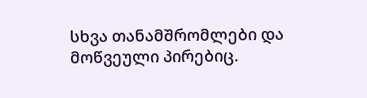სხვა თანამშრომლები და მოწვეული პირებიც.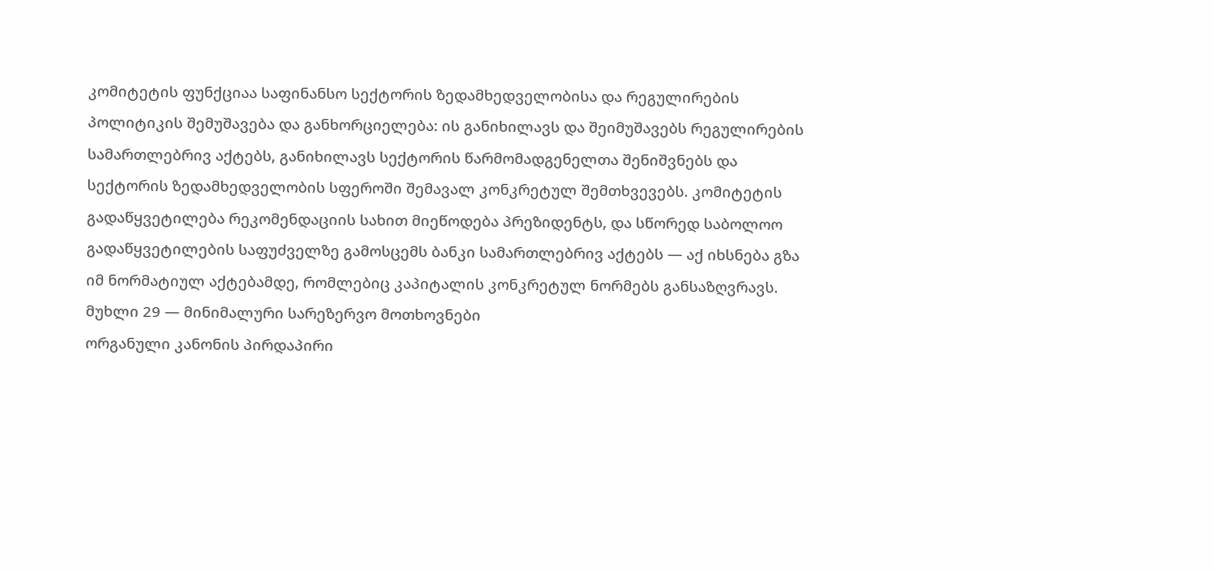კომიტეტის ფუნქციაა საფინანსო სექტორის ზედამხედველობისა და რეგულირების პოლიტიკის შემუშავება და განხორციელება: ის განიხილავს და შეიმუშავებს რეგულირების სამართლებრივ აქტებს, განიხილავს სექტორის წარმომადგენელთა შენიშვნებს და სექტორის ზედამხედველობის სფეროში შემავალ კონკრეტულ შემთხვევებს. კომიტეტის გადაწყვეტილება რეკომენდაციის სახით მიეწოდება პრეზიდენტს, და სწორედ საბოლოო გადაწყვეტილების საფუძველზე გამოსცემს ბანკი სამართლებრივ აქტებს — აქ იხსნება გზა იმ ნორმატიულ აქტებამდე, რომლებიც კაპიტალის კონკრეტულ ნორმებს განსაზღვრავს.
მუხლი 29 — მინიმალური სარეზერვო მოთხოვნები
ორგანული კანონის პირდაპირი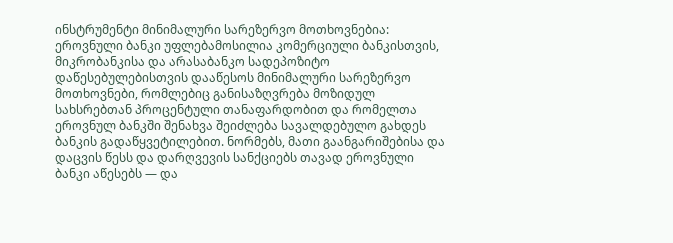ინსტრუმენტი მინიმალური სარეზერვო მოთხოვნებია: ეროვნული ბანკი უფლებამოსილია კომერციული ბანკისთვის, მიკრობანკისა და არასაბანკო სადეპოზიტო დაწესებულებისთვის დააწესოს მინიმალური სარეზერვო მოთხოვნები, რომლებიც განისაზღვრება მოზიდულ სახსრებთან პროცენტული თანაფარდობით და რომელთა ეროვნულ ბანკში შენახვა შეიძლება სავალდებულო გახდეს ბანკის გადაწყვეტილებით. ნორმებს, მათი გაანგარიშებისა და დაცვის წესს და დარღვევის სანქციებს თავად ეროვნული ბანკი აწესებს — და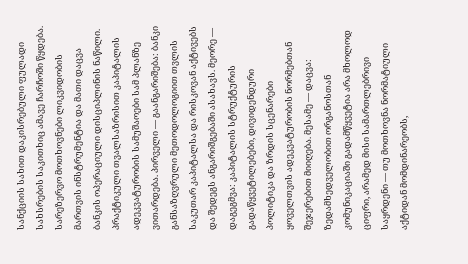სანქციის სახით დაკისრებული ფულადი სახსრების საკითხიც ამავე ჩარჩოში წყდება. სარეზერვო მოთხოვნები ლიკვიდობის მართვის ინსტრუმენტია და მათი დაცვა ბანკის ოპერაციული დისციპლინის ნაწილი.
პრაქტიკული თვალსაზრისით კაპიტალის ადეკვატურობის სამუშაოები სამ პლანზე ვითარდება. პირველი — გაანგარიშება: ბანკი განსაზღვრული მეთოდოლოგიით თვლის საკუთარ კაპიტალსა და რისკოვან აქტივებს და შედეგს ანგარიშგებაში ასახავს. მეორე — დაგეგმვა: კაპიტალის სტრუქტურის გადაწყვეტილებები, დივიდენდური პოლიტიკა და ზრდის სცენარები ყოველთვის ადეკვატურობის ნორმებთან შეჯერებით მიიღება. მესამე — დაცვა: ზედამხედველობით ორგანოსთან კომუნიკაციაში გადამწყვეტია არა მხოლოდ ციფრი, არამედ მისი სამართლებრივი საყრდენი — თუ მოთხოვნა ნორმატიული აქტიდან მომდინარეობს,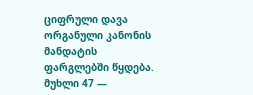ციფრული დავა ორგანული კანონის მანდატის ფარგლებში წყდება.
მუხლი 47 —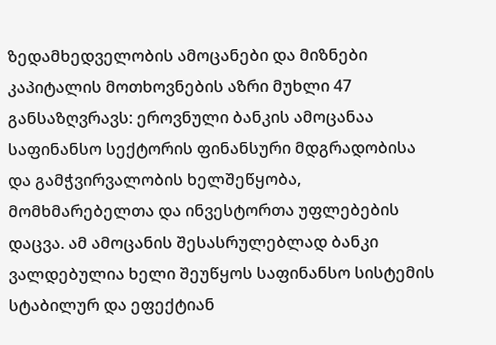ზედამხედველობის ამოცანები და მიზნები
კაპიტალის მოთხოვნების აზრი მუხლი 47 განსაზღვრავს: ეროვნული ბანკის ამოცანაა საფინანსო სექტორის ფინანსური მდგრადობისა და გამჭვირვალობის ხელშეწყობა, მომხმარებელთა და ინვესტორთა უფლებების დაცვა. ამ ამოცანის შესასრულებლად ბანკი ვალდებულია ხელი შეუწყოს საფინანსო სისტემის სტაბილურ და ეფექტიან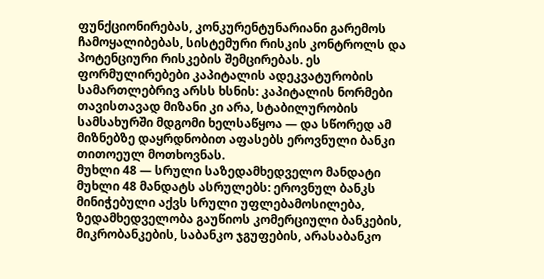ფუნქციონირებას, კონკურენტუნარიანი გარემოს ჩამოყალიბებას, სისტემური რისკის კონტროლს და პოტენციური რისკების შემცირებას. ეს ფორმულირებები კაპიტალის ადეკვატურობის სამართლებრივ არსს ხსნის: კაპიტალის ნორმები თავისთავად მიზანი კი არა, სტაბილურობის სამსახურში მდგომი ხელსაწყოა — და სწორედ ამ მიზნებზე დაყრდნობით აფასებს ეროვნული ბანკი თითოეულ მოთხოვნას.
მუხლი 48 — სრული საზედამხედველო მანდატი
მუხლი 48 მანდატს ასრულებს: ეროვნულ ბანკს მინიჭებული აქვს სრული უფლებამოსილება, ზედამხედველობა გაუწიოს კომერციული ბანკების, მიკრობანკების, საბანკო ჯგუფების, არასაბანკო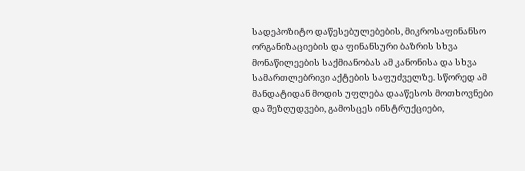სადეპოზიტო დაწესებულებების, მიკროსაფინანსო ორგანიზაციების და ფინანსური ბაზრის სხვა მონაწილეების საქმიანობას ამ კანონისა და სხვა სამართლებრივი აქტების საფუძველზე. სწორედ ამ მანდატიდან მოდის უფლება დააწესოს მოთხოვნები და შეზღუდვები, გამოსცეს ინსტრუქციები,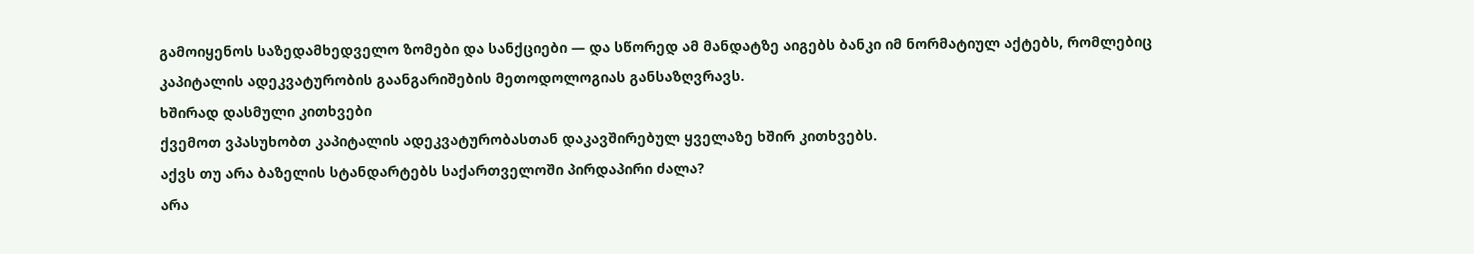გამოიყენოს საზედამხედველო ზომები და სანქციები — და სწორედ ამ მანდატზე აიგებს ბანკი იმ ნორმატიულ აქტებს, რომლებიც კაპიტალის ადეკვატურობის გაანგარიშების მეთოდოლოგიას განსაზღვრავს.
ხშირად დასმული კითხვები
ქვემოთ ვპასუხობთ კაპიტალის ადეკვატურობასთან დაკავშირებულ ყველაზე ხშირ კითხვებს.
აქვს თუ არა ბაზელის სტანდარტებს საქართველოში პირდაპირი ძალა?
არა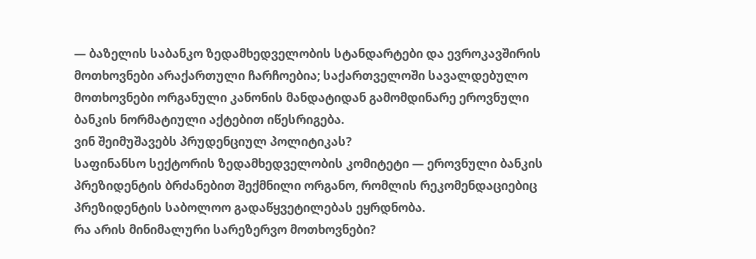— ბაზელის საბანკო ზედამხედველობის სტანდარტები და ევროკავშირის მოთხოვნები არაქართული ჩარჩოებია; საქართველოში სავალდებულო მოთხოვნები ორგანული კანონის მანდატიდან გამომდინარე ეროვნული ბანკის ნორმატიული აქტებით იწესრიგება.
ვინ შეიმუშავებს პრუდენციულ პოლიტიკას?
საფინანსო სექტორის ზედამხედველობის კომიტეტი — ეროვნული ბანკის პრეზიდენტის ბრძანებით შექმნილი ორგანო, რომლის რეკომენდაციებიც პრეზიდენტის საბოლოო გადაწყვეტილებას ეყრდნობა.
რა არის მინიმალური სარეზერვო მოთხოვნები?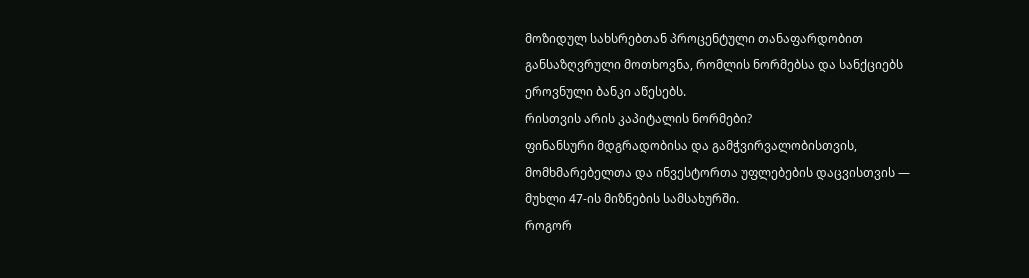მოზიდულ სახსრებთან პროცენტული თანაფარდობით განსაზღვრული მოთხოვნა, რომლის ნორმებსა და სანქციებს ეროვნული ბანკი აწესებს.
რისთვის არის კაპიტალის ნორმები?
ფინანსური მდგრადობისა და გამჭვირვალობისთვის, მომხმარებელთა და ინვესტორთა უფლებების დაცვისთვის — მუხლი 47-ის მიზნების სამსახურში.
როგორ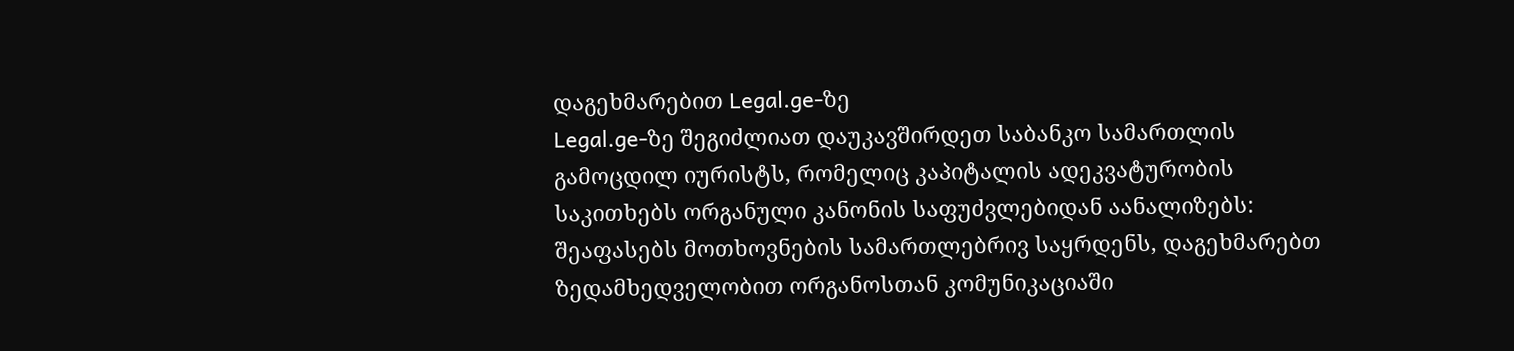დაგეხმარებით Legal.ge-ზე
Legal.ge-ზე შეგიძლიათ დაუკავშირდეთ საბანკო სამართლის გამოცდილ იურისტს, რომელიც კაპიტალის ადეკვატურობის საკითხებს ორგანული კანონის საფუძვლებიდან აანალიზებს: შეაფასებს მოთხოვნების სამართლებრივ საყრდენს, დაგეხმარებთ ზედამხედველობით ორგანოსთან კომუნიკაციაში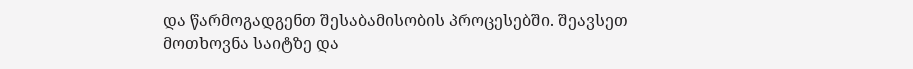და წარმოგადგენთ შესაბამისობის პროცესებში. შეავსეთ მოთხოვნა საიტზე და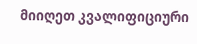მიიღეთ კვალიფიციური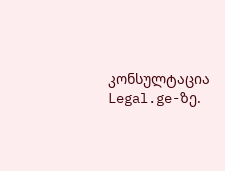კონსულტაცია Legal.ge-ზე.